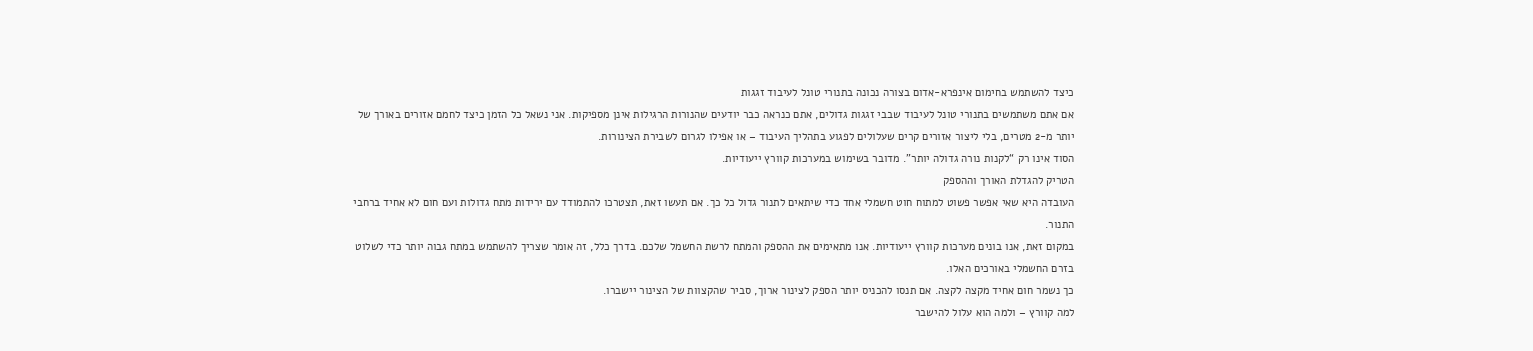כיצד להשתמש בחימום אינפרא-אדום בצורה נכונה בתנורי טונל לעיבוד זגגות
אם אתם משתמשים בתנורי טונל לעיבוד שבבי זגגות גדולים, אתם כנראה כבר יודעים שהנורות הרגילות אינן מספיקות. אני נשאל כל הזמן כיצד לחמם אזורים באורך של יותר מ-2 מטרים, בלי ליצור אזורים קרים שעלולים לפגוע בתהליך העיבוד – או אפילו לגרום לשבירת הצינורות.
הסוד אינו רק “לקנות נורה גדולה יותר”. מדובר בשימוש במערכות קוורץ ייעודיות.
הטריק להגדלת האורך וההספק
העובדה היא שאי אפשר פשוט למתוח חוט חשמלי אחד כדי שיתאים לתנור גדול כל כך. אם תעשו זאת, תצטרכו להתמודד עם ירידות מתח גדולות ועם חום לא אחיד ברחבי התנור.
במקום זאת, אנו בונים מערכות קוורץ ייעודיות. אנו מתאימים את ההספק והמתח לרשת החשמל שלכם. בדרך כלל, זה אומר שצריך להשתמש במתח גבוה יותר כדי לשלוט בזרם החשמלי באורכים האלו.
כך נשמר חום אחיד מקצה לקצה. אם תנסו להכניס יותר הספק לצינור ארוך, סביר שהקצוות של הצינור יישברו.
למה קוורץ – ולמה הוא עלול להישבר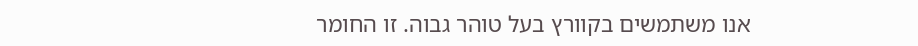אנו משתמשים בקוורץ בעל טוהר גבוה. זו החומר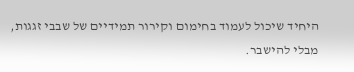היחיד שיכול לעמוד בחימום וקירור תמידיים של שבבי זגגות, מבלי להישבר.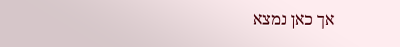אך כאן נמצא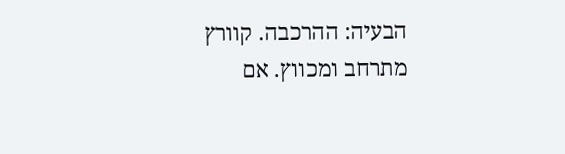הבעיה: ההרכבה. קוורץ מתרחב ומכווץ. אם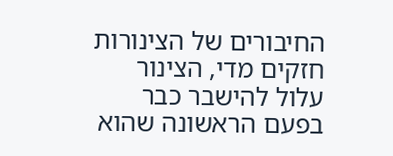החיבורים של הצינורות חזקים מדי, הצינור עלול להישבר כבר בפעם הראשונה שהוא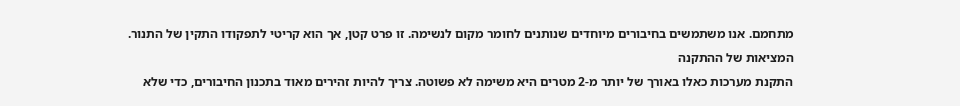מתחמם. אנו משתמשים בחיבורים מיוחדים שנותנים לחומר מקום לנשימה. זו פרט קטן, אך הוא קריטי לתפקודו התקין של התנור.
המציאות של ההתקנה
התקנת מערכות כאלו באורך של יותר מ-2 מטרים היא משימה לא פשוטה. צריך להיות זהירים מאוד בתכנון החיבורים, כדי שלא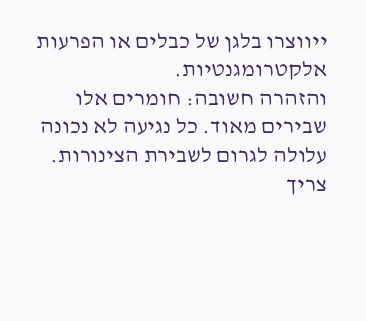ייווצרו בלגן של כבלים או הפרעות אלקטרומגנטיות.
והזהרה חשובה: חומרים אלו שבירים מאוד. כל נגיעה לא נכונה עלולה לגרום לשבירת הצינורות. צריך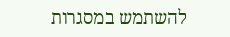להשתמש במסגרות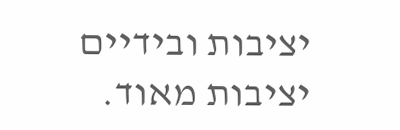יציבות ובידיים יציבות מאוד.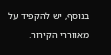בנוסף, יש להקפיד על מאווררי הקירור.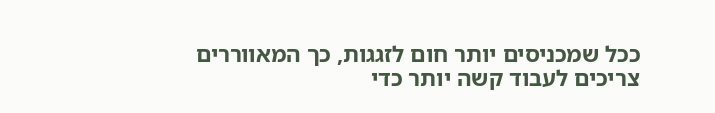ככל שמכניסים יותר חום לזגגות, כך המאווררים צריכים לעבוד קשה יותר כדי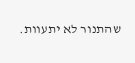שהתנור לא יתעוות.